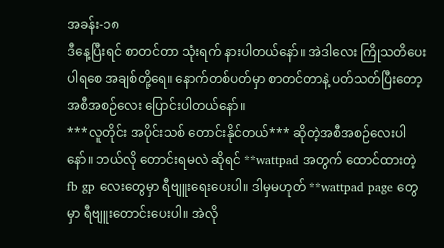အခန်း-၁၈
ဒီနေ့ပြီးရင် စာတင်တာ သုံးရက် နားပါတယ်နော်။ အဲဒါလေး ကြိုသတိပေးပါရစေ အချစ်တို့ရေ။ နောက်တစ်ပတ်မှာ စာတင်တာနဲ့ ပတ်သတ်ပြီးတော့ အစီအစဉ်လေး ပြောင်းပါတယ်နော်။
***လူတိုင်း အပိုင်းသစ် တောင်းနိုင်တယ်*** ဆိုတဲ့အစီအစဉ်လေးပါနော်။ ဘယ်လို တောင်းရမလဲ ဆိုရင် **wattpad အတွက် ထောင်ထားတဲ့ fb gp လေးတွေမှာ ရီဗျူးရေးပေးပါ။ ဒါမှမဟုတ် **wattpad page တွေမှာ ရီဗျူးတောင်းပေးပါ။ အဲလို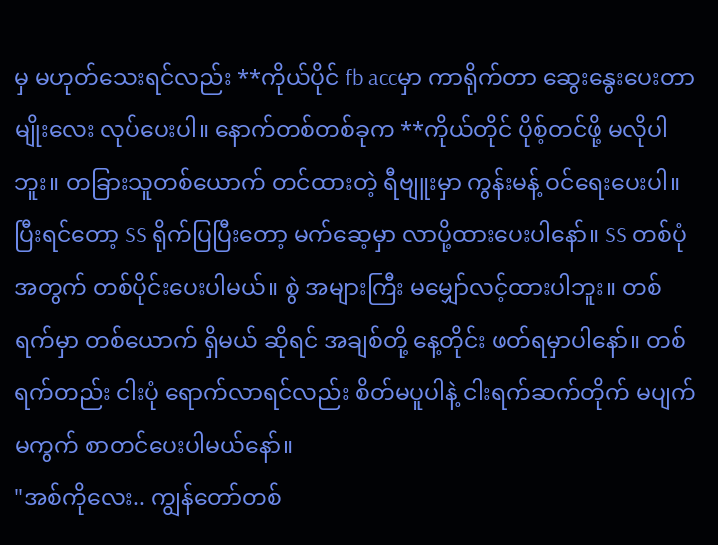မှ မဟုတ်သေးရင်လည်း **ကိုယ်ပိုင် fb accမှာ ကာရိုက်တာ ဆွေးနွေးပေးတာမျိုးလေး လုပ်ပေးပါ။ နောက်တစ်တစ်ခုက **ကိုယ်တိုင် ပိုစ့်တင်ဖို့ မလိုပါဘူး။ တခြားသူတစ်ယောက် တင်ထားတဲ့ ရီဗျူးမှာ ကွန်းမန့် ဝင်ရေးပေးပါ။ ပြီးရင်တော့ SS ရိုက်ပြပြီးတော့ မက်ဆေ့မှာ လာပို့ထားပေးပါနော်။ SS တစ်ပုံအတွက် တစ်ပိုင်းပေးပါမယ်။ စွဲ အများကြီး မမျှော်လင့်ထားပါဘူး။ တစ်ရက်မှာ တစ်ယောက် ရှိမယ် ဆိုရင် အချစ်တို့ နေ့တိုင်း ဖတ်ရမှာပါနော်။ တစ်ရက်တည်း ငါးပုံ ရောက်လာရင်လည်း စိတ်မပူပါနဲ့ ငါးရက်ဆက်တိုက် မပျက်မကွက် စာတင်ပေးပါမယ်နော်။
"အစ်ကိုလေး.. ကျွန်တော်တစ်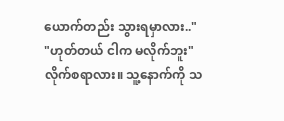ယောက်တည်း သွားရမှာလား.."
"ဟုတ်တယ် ငါက မလိုက်ဘူး"
လိုက်စရာလား။ သူ့နောက်ကို သ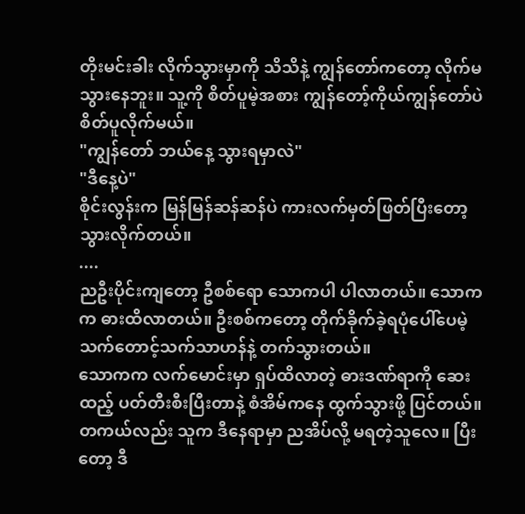တိုးမင်းခါး လိုက်သွားမှာကို သိသိနဲ့ ကျွန်တော်ကတော့ လိုက်မသွားနေဘူး။ သူ့ကို စိတ်ပူမဲ့အစား ကျွန်တော့်ကိုယ်ကျွန်တော်ပဲ စိတ်ပူလိုက်မယ်။
"ကျွန်တော် ဘယ်နေ့ သွားရမှာလဲ"
"ဒီနေ့ပဲ"
စိုင်းလွန်းက မြန်မြန်ဆန်ဆန်ပဲ ကားလက်မှတ်ဖြတ်ပြီးတော့ သွားလိုက်တယ်။
....
ညဦးပိုင်းကျတော့ ဦစစ်ရော သောကပါ ပါလာတယ်။ သောကက ဓားထိလာတယ်။ ဦးစစ်ကတော့ တိုက်ခိုက်ခဲ့ရပုံပေါ်ပေမဲ့ သက်တောင့်သက်သာဟန်နဲ့ တက်သွားတယ်။
သောကက လက်မောင်းမှာ ရှပ်ထိလာတဲ့ ဓားဒဏ်ရာကို ဆေးထည့် ပတ်တီးစီးပြီးတာနဲ့ စံအိမ်ကနေ ထွက်သွားဖို့ ပြင်တယ်။ တကယ်လည်း သူက ဒီနေရာမှာ ညအိပ်လို့ မရတဲ့သူလေ။ ပြီးတော့ ဒီ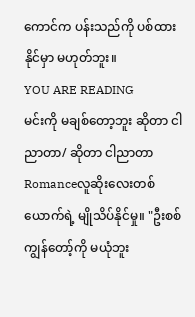ကောင်က ပန်းသည်ကို ပစ်ထားနိုင်မှာ မဟုတ်ဘူး။
YOU ARE READING
မင်းကို မချစ်တော့ဘူး ဆိုတာ ငါညာတာ/ ဆိုတာ ငါညာတာ
Romanceလူဆိုးလေးတစ်ယောက်ရဲ့ မျိုသိပ်နိုင်မှု။ "ဦးစစ် ကျွန်တော့်ကို မယုံဘူး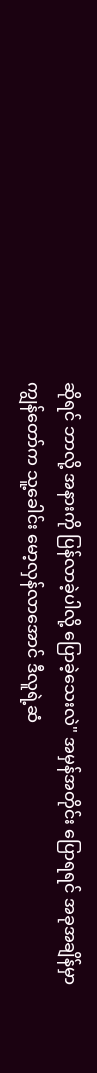ဆိုရင် ဘာလို့ အနားကို ပြန်လာခဲ့ပါလို့ ပြောခဲ့သေးလဲ" အမှန်အတိုင်း ပြောရရင် အခုအချိန်မှာ ကျွန်တော်က သူ့ခေါင်း မော့လှန်လာအောင် ဒီလူရဲ့ဆံ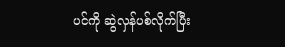ပင်ကို ဆွဲလှန်ပစ်လိုက်ပြီး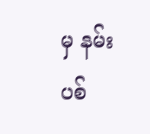မှ နမ်းပစ်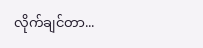လိုက်ချင်တာ...